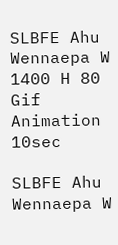SLBFE Ahu Wennaepa W 1400 H 80 Gif Animation 10sec

SLBFE Ahu Wennaepa W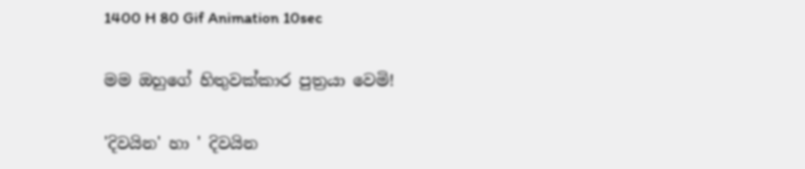1400 H 80 Gif Animation 10sec

මම ඔහුගේ හිතුවක්කාර පුත්‍රයා වෙමි!

'දිවයින' හා ' දිවයින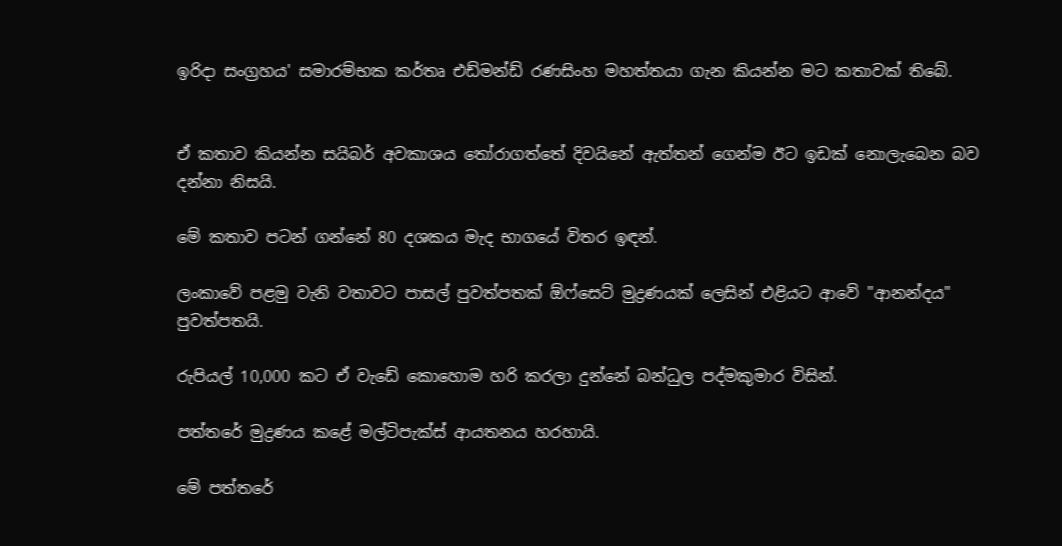ඉරිදා සංග්‍රහය' සමාරම්භක කර්තෘ එඩ්මන්ඩ් ‍රණසිංහ මහත්තයා ගැන කියන්න මට කතාවක් තිබේ.


ඒ කතාව කියන්න සයිබර් අවකාශය තෝරාගත්තේ දිවයිනේ ඇත්තන් ගෙන්ම ඊට ඉඩක් නොලැබෙන බව දන්නා නිසයි.

මේ කතාව පටන් ගන්නේ 80 දශකය මැද භාගයේ විතර ඉඳන්.

ලංකාවේ පළමු වැනි වතාවට පාසල් පුවත්පතක් ඕෆ්සෙට් මුද්‍රණයක් ලෙසින් එළියට ආවේ "ආනන්දය" පුවත්පතයි.

රුපියල් 10,000 කට ඒ වැඩේ කොහොම හරි කරලා දුන්නේ බන්ධුල පද්මකුමාර විසින්.

පත්තරේ මුද්‍රණය කළේ මල්ටිපැක්ස් ආයතනය හරහායි.

මේ පත්තරේ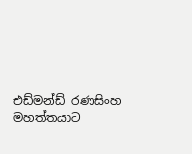එඩ්මන්ඩ් ‍රණසිංහ මහත්තයාට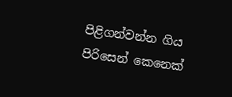පිළිගන්වන්න ගිය පිරිසෙන් කෙනෙක්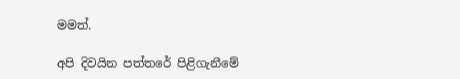මමත්.

අපි දිවයින පත්තරේ පිළිගැනීමේ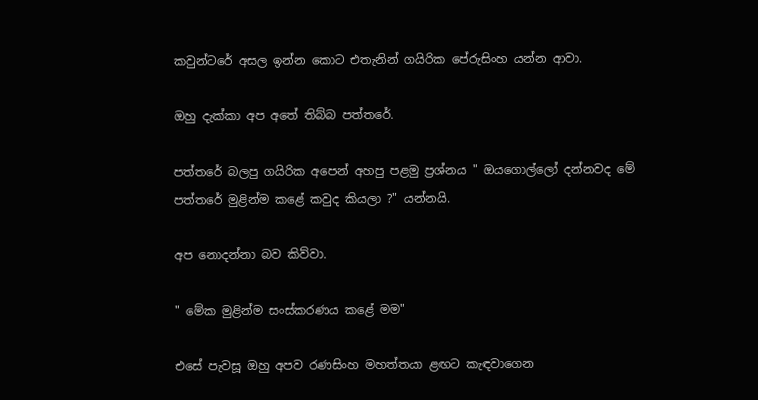කවුන්ටරේ අසල ඉන්න කොට එතැනින් ගයිරික පේරුසිංහ යන්න ආවා.

ඔහු දැක්කා අප අතේ තිබ්බ පත්තරේ.

පත්තරේ බලපු ගයිරික අපෙන් අහපු පළමු ප්‍රශ්නය " ඔයගොල්ලෝ දන්නවද මේ පත්තරේ මුළින්ම කළේ කවුද කියලා ?" යන්නයි.

අප නොදන්නා බව කිව්වා.

" මේක මුළින්ම සංස්කරණය කළේ මම"

එසේ පැවසූ ඔහු අපව රණසිංහ මහත්තයා ළඟට කැඳවාගෙන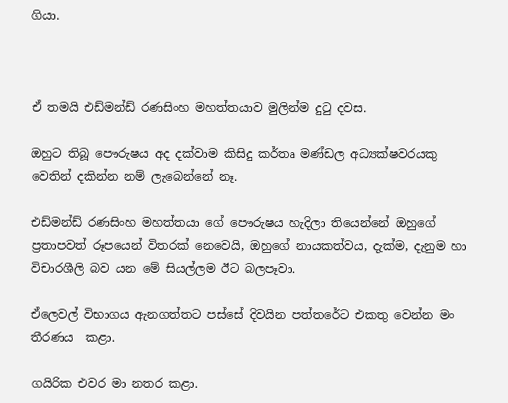ගියා.



ඒ තමයි එඩ්මන්ඩ් ‍රණසිංහ මහත්තයාව මුලින්ම දුටු දවස.

ඔහුට තිබූ පෞරුෂය අද දක්වාම කිසිදු කර්තෘ මණ්ඩල අධ්‍යක්ෂවරයකු වෙතින් දකින්න නම් ලැබෙන්නේ නෑ.

එඩ්මන්ඩ් ‍රණසිංහ මහත්තයා ගේ පෞරුෂය හැදිලා තියෙන්නේ ඔහුගේ ප්‍රතාපවත් රූපයෙන් විතරක් නෙවෙයි, ඔහුගේ නායකත්වය, දැක්ම, දැනුම හා විචාරශීලි බව යන මේ සියල්ලම ඊට බලපෑවා.

ඒලෙවල් විභාගය ඇනගත්තට පස්සේ දිවයින පත්තරේට එකතු වෙන්න මං තීරණය  කළා.

ගයිරික එවර මා නතර කළා.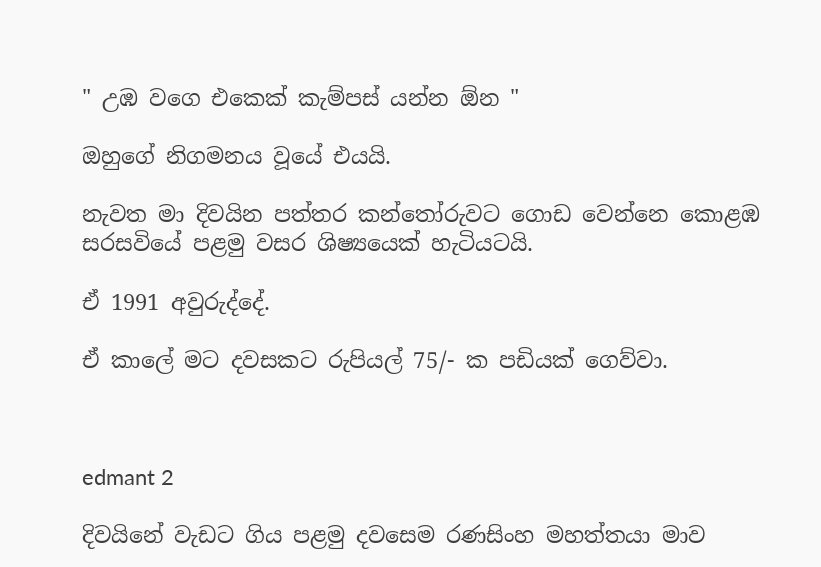" උඹ වගෙ එකෙක් කැම්පස් යන්න ඕන "

ඔහුගේ නිගමනය වූයේ එයයි.

නැවත මා දිවයින පත්තර කන්තෝරුවට ගොඩ වෙන්නෙ කොළඹ සරසවියේ පළමු වසර ශිෂ්‍යයෙක් හැටියටයි.

ඒ 1991 අවුරුද්දේ.

ඒ කාලේ මට දවසකට රුපියල් 75/- ක පඩියක් ගෙව්වා.



edmant 2

දිවයිනේ වැඩට ගිය පළමු දවසෙම රණසිංහ මහත්තයා මාව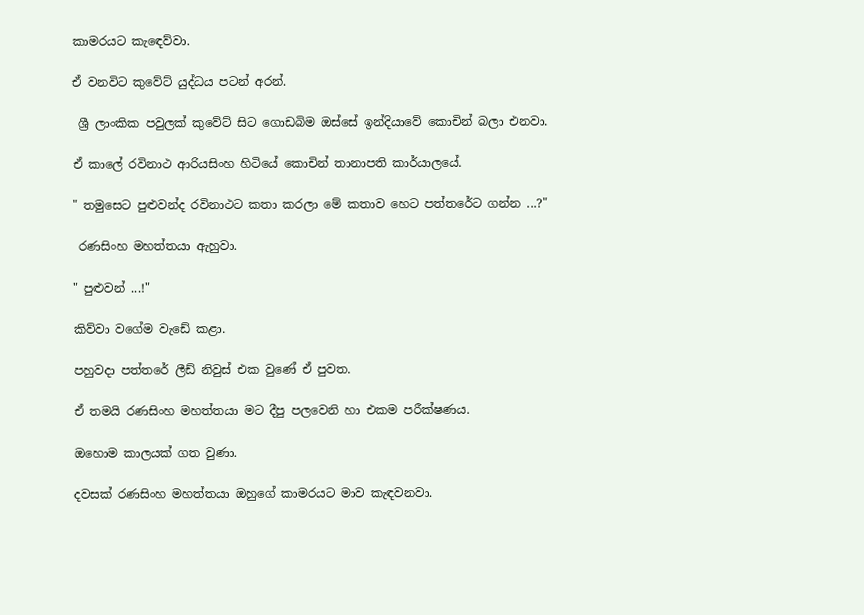කාමරයට කැඳෙව්වා.

ඒ වනවිට කුවේට් යුද්ධය පටන් අරන්.

 ශ්‍රී ලාංකික පවුලක් කුවේට් සිට ගොඩබිම ඔස්සේ ඉන්දියාවේ කොචින් බලා එනවා.

ඒ කාලේ රවිනාථ ආරියසිංහ හිටියේ කොචින් තානාපති කාර්යාලයේ.

" තමුසෙට පුළුවන්ද රවිනාථට කතා කරලා මේ කතාව හෙට පත්තරේට ගන්න ...?"

 රණසිංහ මහත්තයා ඇහුවා.

" පුළුවන් ...!"

කිව්වා වගේම වැඩේ කළා.

පහුවදා පත්තරේ ලීඩ් නිවුස් එක වුණේ ඒ පුවත.

ඒ තමයි රණසිංහ මහත්තයා මට දීපු පලවෙනි හා එකම පරීක්ෂණය.

ඔහොම කාලයක් ගත වුණා.

දවසක් රණසිංහ මහත්තයා ඔහුගේ කාමරයට මාව කැඳවනවා.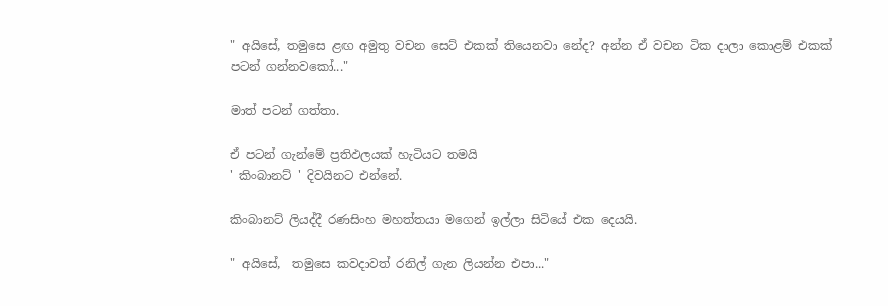" අයිසේ, තමුසෙ ළඟ අමුතු වචන සෙට් එකක් තියෙනවා නේද? අන්න ඒ වචන ටික දාලා කොළම් එකක් පටන් ගන්නවකෝ..."

මාත් පටන් ගත්තා.

ඒ පටන් ගැන්මේ ප්‍රතිඵලයක් හැටියට තමයි
' කිංබානට් ' දිවයිනට එන්නේ.

කිංබානට් ලියද්දී රණසිංහ මහත්තයා මගෙන් ඉල්ලා සිටියේ එක දෙයයි.

" අයිසේ,  තමුසෙ කවදාවත් රනිල් ගැන ලියන්න එපා..."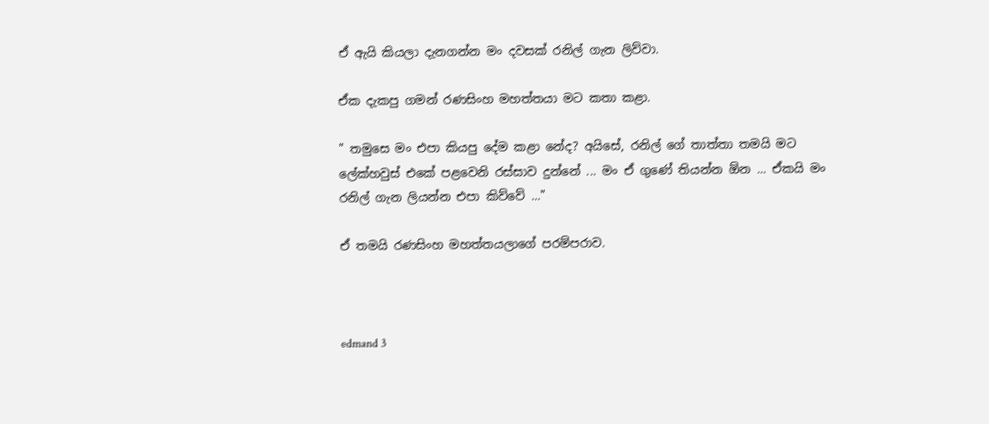ඒ ඇයි කියලා දැනගන්න මං දවසක් රනිල් ගැන ලිව්වා.

ඒක දැකපු ගමන් රණසිංහ මහත්තයා මට කතා කළා.

" තමුසෙ මං එපා කියපු දේම කළා නේද? අයිසේ, රනිල් ගේ තාත්තා තමයි මට ලේක්හවුස් එකේ පළවෙනි රස්සාව දුන්නේ ... මං ඒ ගුණේ තියන්න ඕන ... ඒකයි මං රනිල් ගැන ලියන්න එපා කිව්වේ ..."

ඒ තමයි රණසිංහ මහත්තයලාගේ පරම්පරාව.



edmand 3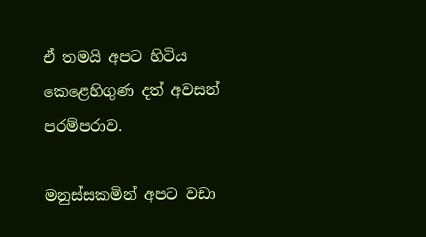ඒ තමයි අපට හිටිය කෙළෙහිගුණ දත් අවසන් පරම්පරාව.

මනුස්සකමින් අපට වඩා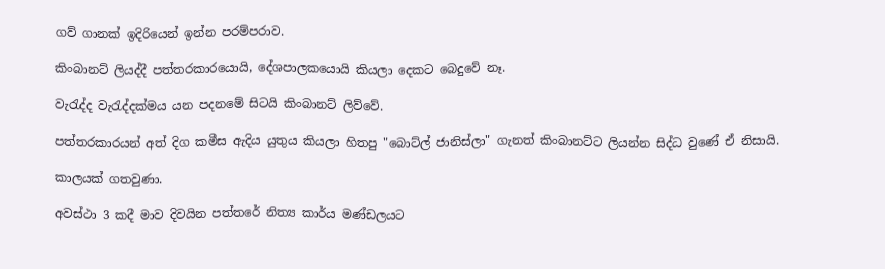ගව් ගානක් ඉදිරියෙන් ඉන්න පරම්පරාව.

කිංබානට් ලියද්දී පත්තරකාරයොයි, දේශපාලකයොයි කියලා දෙකට බෙදුවේ නෑ.

වැරැද්ද වැරැද්දක්මය යන පදනමේ සිටයි කිංබානට් ලිව්වේ.

පත්තරකාරයන් අත් දිග කමීස ඇදිය යුතුය කියලා හිතපු "බොට්ල් ජානිස්ලා" ගැනත් කිංබානට්ට ලියන්න සිද්ධ වුණේ ඒ නිසායි.

කාලයක් ගතවුණා.

අවස්ථා 3 කදී මාව දිවයින පත්තරේ නිත්‍ය කාර්ය මණ්ඩලයට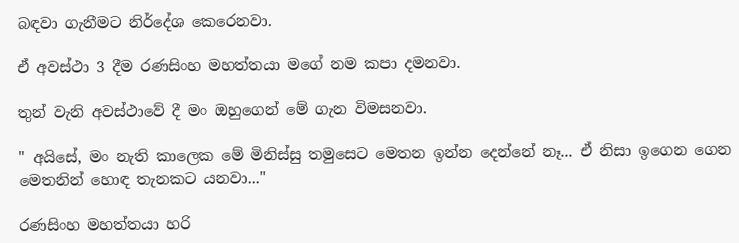බඳවා ගැනීමට නිර්දේශ කෙරෙනවා.

ඒ අවස්ථා 3 දීම රණසිංහ මහත්තයා මගේ නම කපා දමනවා.

තුන් වැනි අවස්ථාවේ දී මං ඔහුගෙන් මේ ගැන විමසනවා.

" අයිසේ, මං නැති කාලෙක මේ මිනිස්සු තමුසෙට මෙතන ඉන්න දෙන්නේ නෑ... ඒ නිසා ඉගෙන ගෙන මෙතනින් හොඳ තැනකට යනවා..."

රණසිංහ මහත්තයා හරි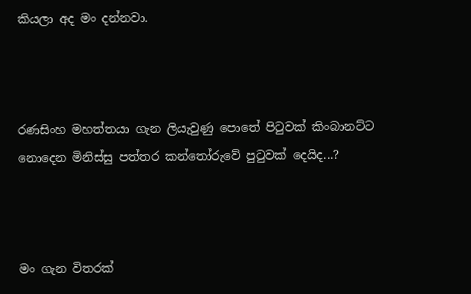කියලා අද මං දන්නවා.



රණසිංහ මහත්තයා ගැන ලියැවුණු පොතේ පිටුවක් කිංබානට්ට නොදෙන මිනිස්සු පත්තර කන්තෝරුවේ පුටුවක් දෙයිද...?



මං ගැන විතරක්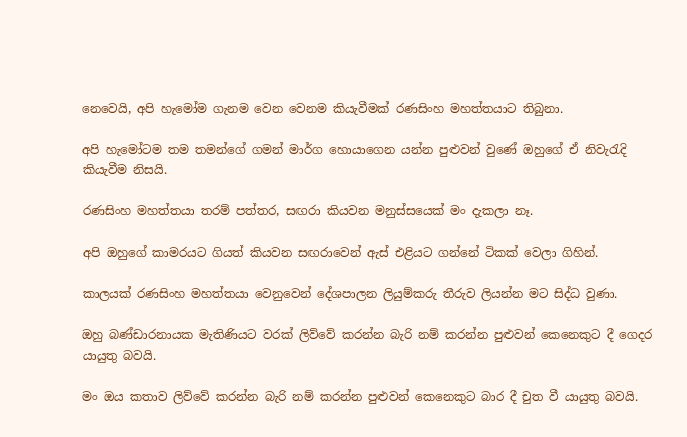නෙවෙයි, අපි හැමෝම ගැනම වෙන වෙනම කියැවීමක් රණසිංහ මහත්තයාට තිබුනා.

අපි හැමෝටම තම තමන්ගේ ගමන් මාර්ග හොයාගෙන යන්න පුළුවන් වුණේ ඔහුගේ ඒ නිවැරැදි කියැවීම නිසයි.

රණසිංහ මහත්තයා තරම් පත්තර, සඟරා කියවන මනුස්සයෙක් මං දැකලා නෑ.

අපි ඔහුගේ කාමරයට ගියත් කියවන සඟරාවෙන් ඇස් එළියට ගන්නේ ටිකක් වෙලා ගිහින්.

කාලයක් රණසිංහ මහත්තයා වෙනුවෙන් දේශපාලන ලියුම්කරු තීරුව ලියන්න මට සිද්ධ වුණා.

ඔහු බණ්ඩාරනායක මැතිණියට වරක් ලිව්වේ කරන්න බැරි නම් කරන්න පුළුවන් කෙනෙකුට දී ගෙදර යායුතු බවයි.

මං ඔය කතාව ලිව්වේ කරන්න බැරි නම් කරන්න පුළුවන් කෙනෙකුට බාර දී චුත වී යායුතු බවයි.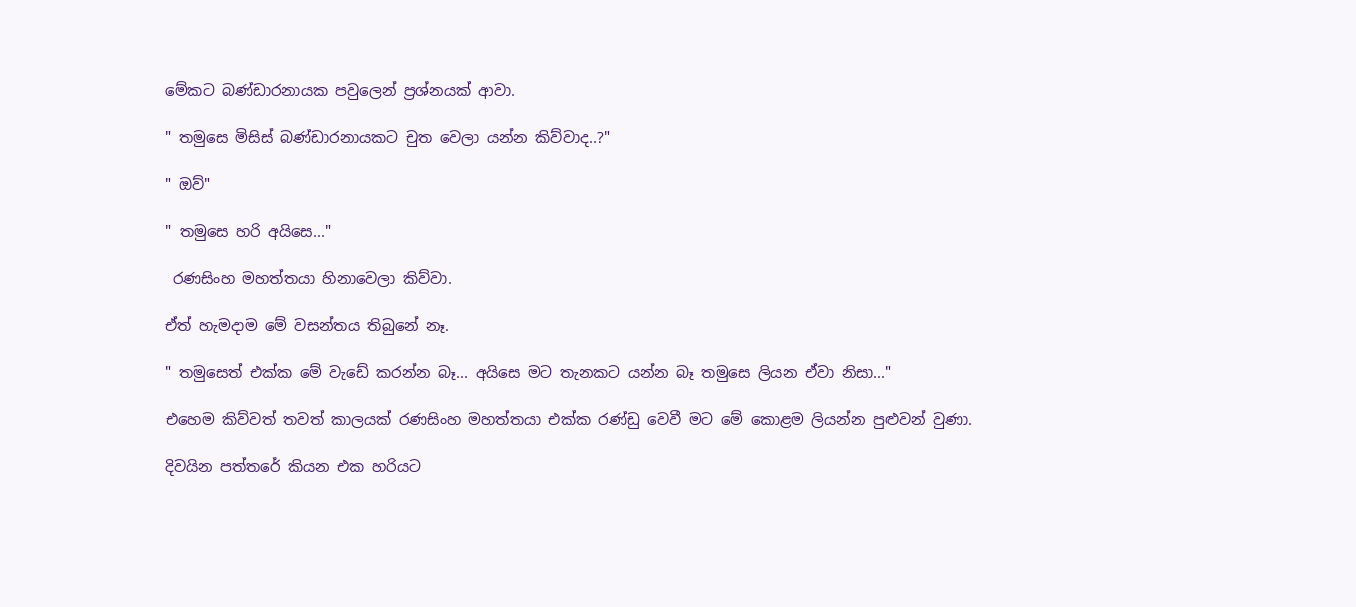මේකට ‍බණ්ඩාරනායක පවුලෙන් ප්‍රශ්නයක් ආවා.

" තමුසෙ මිසිස් බණ්ඩාරනායකට චුත වෙලා යන්න කිව්වාද..?"

" ඔව්"

" තමුසෙ හරි අයිසෙ..."

 රණසිංහ මහත්තයා හිනාවෙලා කිව්වා.

ඒත් හැමදාම මේ වසන්තය තිබුනේ නෑ.

" තමුසෙත් එක්ක මේ වැඩේ කරන්න බෑ... අයිසෙ මට තැනකට යන්න බෑ තමුසෙ ලියන ඒවා නිසා..."

එහෙම කිව්වත් තවත් කාලයක් රණසිංහ මහත්තයා එක්ක ‍රණ්ඩු වෙවී මට මේ කොළම ලියන්න පුළුවන් වුණා.

දිවයින පත්තරේ කියන එක හරියට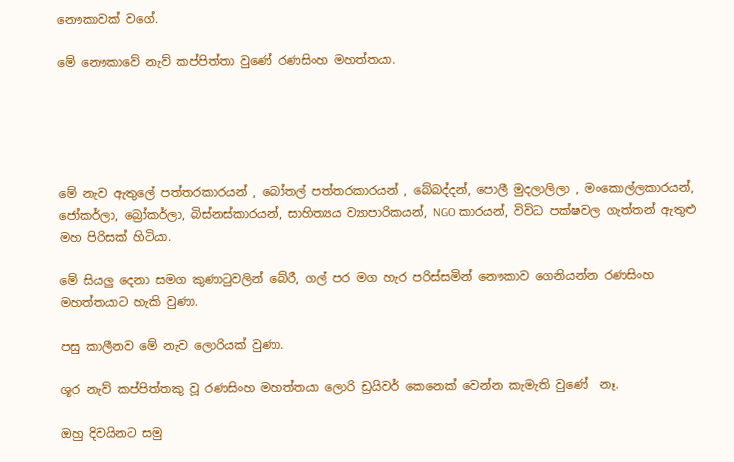නෞකාවක් වගේ.

මේ නෞකාවේ නැව් කප්පිත්තා වුණේ රණසිංහ මහත්තයා.





මේ නැව ඇතුලේ පත්තරකාරයන් , බෝතල් පත්තරකාරයන් , බේබද්දන්, පොලී මුදලාලිලා , මංකොල්ලකාරයන්, ජෝකර්ලා, බ්‍රෝකර්ලා, බිස්නස්කාරයන්, සාහිත්‍යය ව්‍යාපාරිකයන්, NGO කාරයන්, විවිධ පක්ෂවල ගැත්තන් ඇතුළු මහ පිරිසක් හිටියා.

මේ සියලු දෙනා සමග කුණාටුවලින් බේරී, ගල් පර මග හැර පරිස්සමින් නෞකාව ගෙනියන්න රණසිංහ මහත්තයාට හැකි වුණා.

පසු කාලීනව මේ නැව ලොරියක් වුණා.

ශූර නැව් කප්පිත්තකු වූ රණසිංහ මහත්තයා ලොරි ඩ්‍රයිවර් කෙනෙක් වෙන්න කැමැති වුණේ  නෑ.

ඔහු දිවයිනට සමු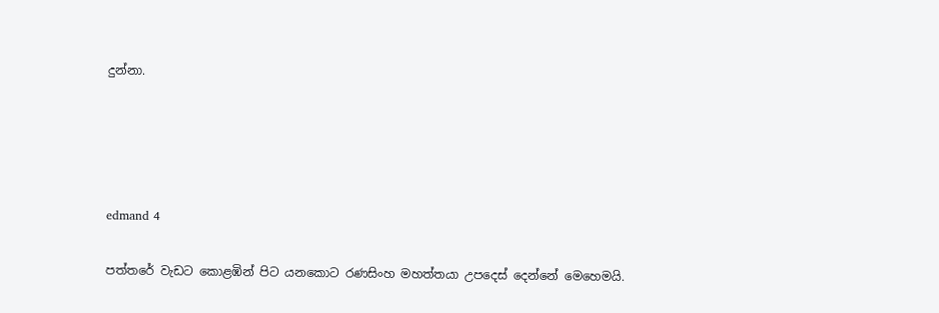දුන්නා.







edmand 4


පත්තරේ වැඩට කොළඹින් පිට යනකොට රණසිංහ මහත්තයා උපදෙස් දෙන්නේ මෙහෙමයි.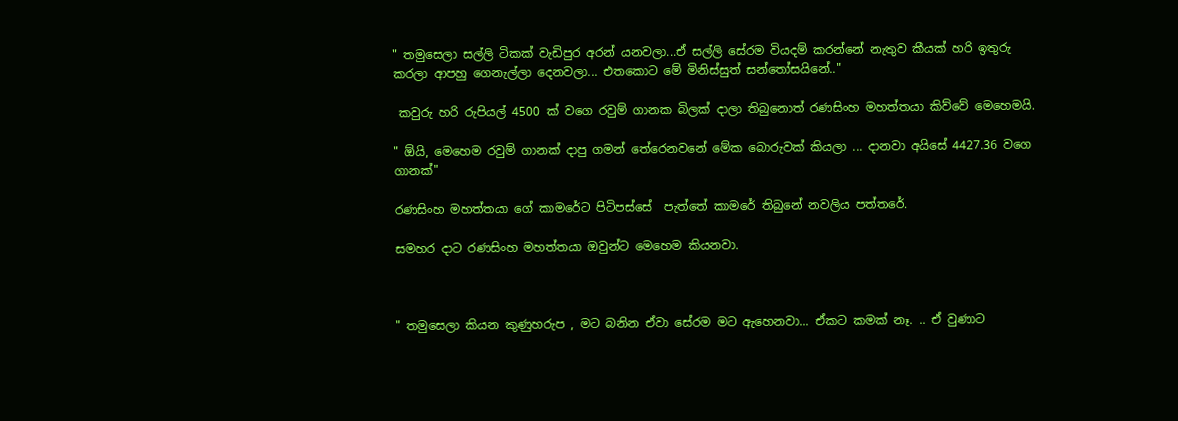" තමුසෙලා සල්ලි ටිකක් වැඩිපුර අරන් යනවලා...ඒ සල්ලි සේරම වියදම් කරන්නේ නැතුව කීයක් හරි ඉතුරු කරලා ආපහු ගෙනැල්ලා දෙනවලා... එතකොට මේ මිනිස්සුත් සන්තෝසයිනේ.."

 කවුරු හරි රුපියල් 4500 ක් වගෙ රවුම් ගානක බිලක් දාලා තිබුනොත් රණසිංහ මහත්තයා කිව්වේ මෙහෙමයි.

" ඕයි, මෙහෙම රවුම් ගානක් දාපු ගමන් තේරෙනවනේ මේක බොරුවක් කියලා ... දානවා අයිසේ 4427.36 වගෙ ගානක්"

රණසිංහ මහත්තයා ගේ කාමරේට පිටිපස්සේ  පැත්තේ කාමරේ තිබුනේ නවලිය පත්තරේ.

සමහර දාට රණසිංහ මහත්තයා ඔවුන්ට මෙහෙම කියනවා.



" තමුසෙලා කියන කුණුහරුප , මට බනින ඒවා සේරම මට ඇහෙනවා... ඒකට කමක් නෑ. .. ඒ වුණාට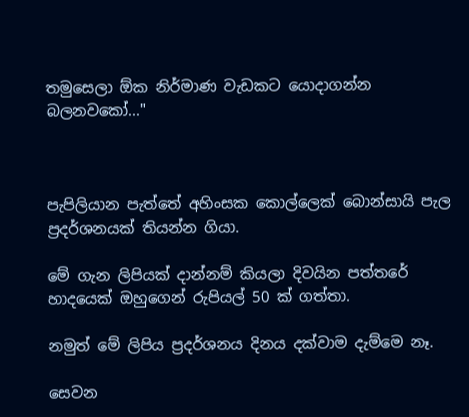තමුසෙලා ඕක නිර්මාණ වැඩකට යොදාගන්න බලනවකෝ..."



පැපිලියාන පැත්තේ අහිංසක කොල්ලෙක් බොන්සායි පැල ප්‍රදර්ශනයක් තියන්න ගියා.

මේ ගැන ලිපියක් දාන්නම් කියලා දිවයින පත්තරේ හාදයෙක් ඔහුගෙන් රුපියල් 50 ක් ගත්තා.

නමුත් මේ ලිපිය ප්‍රදර්ශනය දිනය දක්වාම දැම්මෙ නෑ.

සෙවන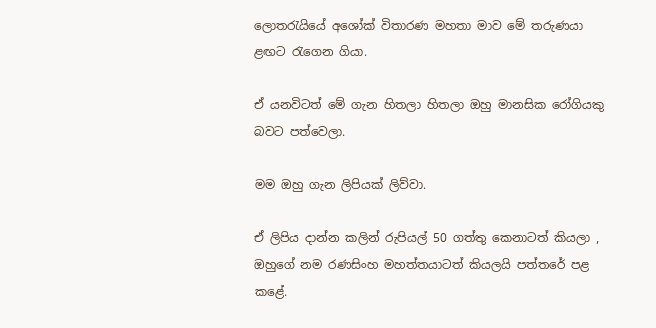ලොතරැයියේ අශෝක් විතාරණ මහතා මාව මේ තරුණයා ළඟට රැගෙන ගියා.

ඒ යනවිටත් මේ ගැන හිතලා හිතලා ඔහු මානසික රෝගියකු බවට පත්වෙලා.

මම ඔහු ගැන ලිපියක් ලිව්වා.

ඒ ලිපිය දාන්න කලින් රුපියල් 50 ගත්තු කෙනාටත් කියලා , ඔහුගේ නම රණසිංහ මහත්තයාටත් කියලයි පත්තරේ පළ කළේ.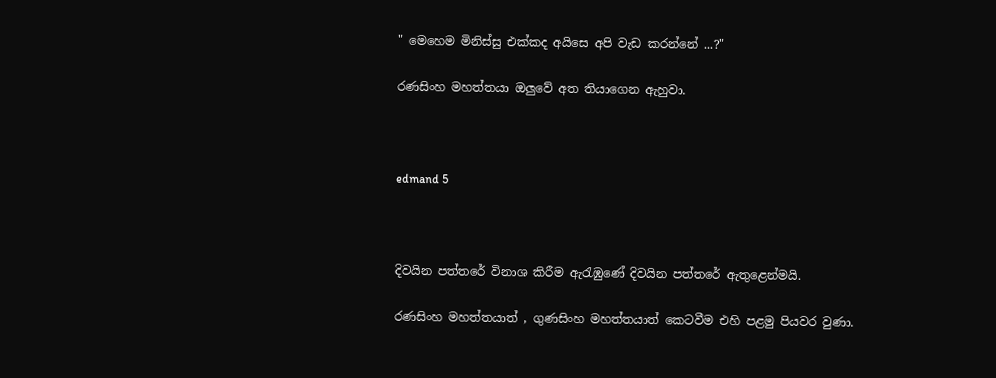" මෙහෙම මිනිස්සු එක්කද අයිසෙ අපි වැඩ කරන්නේ ...?"

රණසිංහ මහත්තයා ඔලුවේ අත තියාගෙන ඇහුවා.



edmand 5



දිවයින පත්තරේ විනාශ කිරීම ඇරැඹුණේ දිවයින පත්තරේ ඇතුළෙන්මයි.

රණසිංහ මහත්තයාත් , ගුණසිංහ මහත්තයාත් කෙටවීම එහි පළමු පියවර වුණා.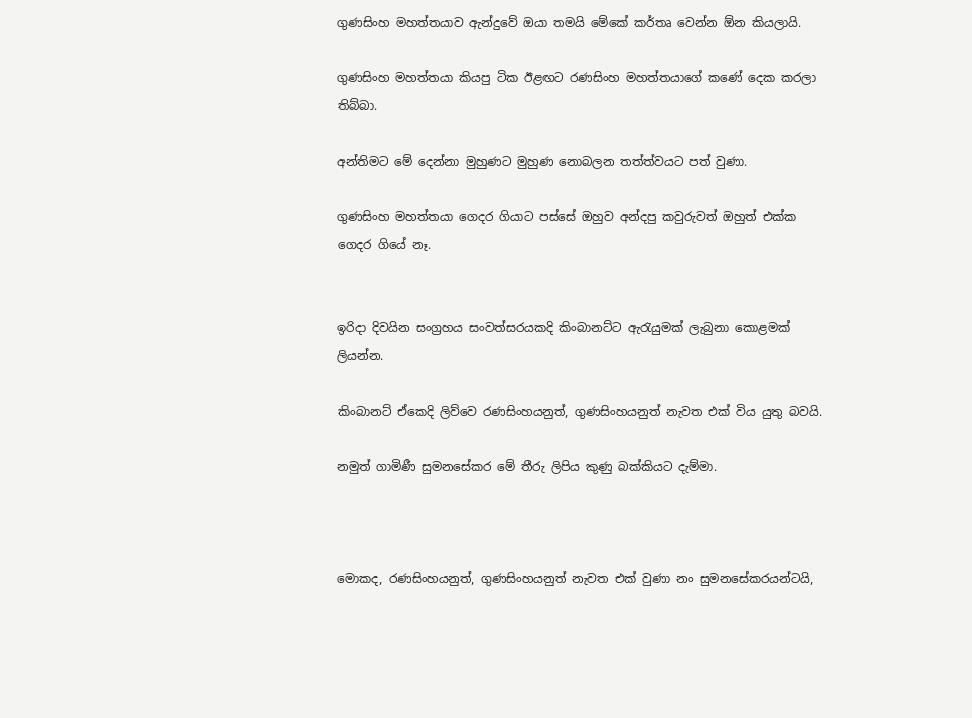ගුණසිංහ මහත්තයාව ඇන්දුවේ ඔයා තමයි මේකේ කර්තෘ වෙන්න ඕන කියලායි.

ගුණසිංහ මහත්තයා කියපු ටික ඊළඟට රණසිංහ මහත්තයාගේ කණේ දෙක කරලා තිබ්බා.

අන්තිමට මේ දෙන්නා මුහුණට මුහුණ නොබලන තත්ත්වයට පත් වුණා.

ගුණසිංහ මහත්තයා ගෙදර ගියාට පස්සේ ඔහුව අන්දපු කවුරුවත් ඔහුත් එක්ක ගෙදර ගියේ නෑ.


ඉරිදා දිවයින සංග්‍රහය සංවත්සරයකදි කිංබානට්ට ඇරැයුමක් ලැබුනා කොළමක් ලියන්න.

කිංබානට් ඒකෙදි ලිව්වෙ ‍රණසිංහයනුත්, ගුණසිංහයනුත් නැවත එක් විය යුතු බවයි.

නමුත් ගාමිණී සුමනසේකර මේ තීරු ලිපිය කුණු බක්කියට දැම්මා.



මොකද, රණසිංහයනුත්, ගුණසිංහයනුත් නැවත එක් වුණා නං සුමනසේකරයන්ටයි,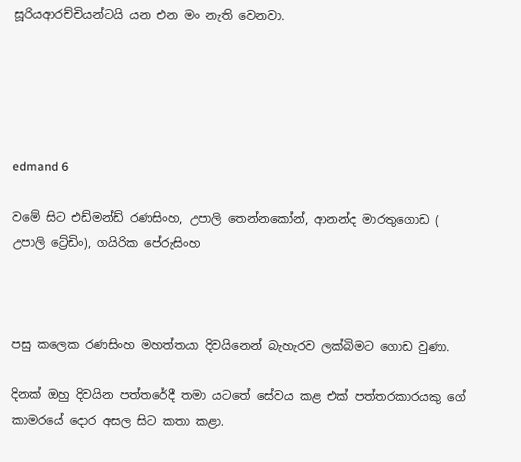සූරියආරච්චියන්ටයි යන එන මං නැති වෙනවා.





edmand 6

වමේ සිට එඩ්මන්ඩ් ‍රණසිංහ, උපාලි තෙන්නකෝන්, ආනන්ද මාරතුගොඩ ( උපාලි ට්‍රේඩිං), ගයිරික පේරුසිංහ



පසු කලෙක රණසිංහ මහත්තයා දිවයිනෙන් බැහැරව ලක්බිමට ගොඩ වුණා.

දිනක් ඔහු දිවයින පත්තරේදී තමා යටතේ සේවය කළ එක් පත්තරකාරයකු ගේ කාමරයේ දොර අසල සිට කතා කළා.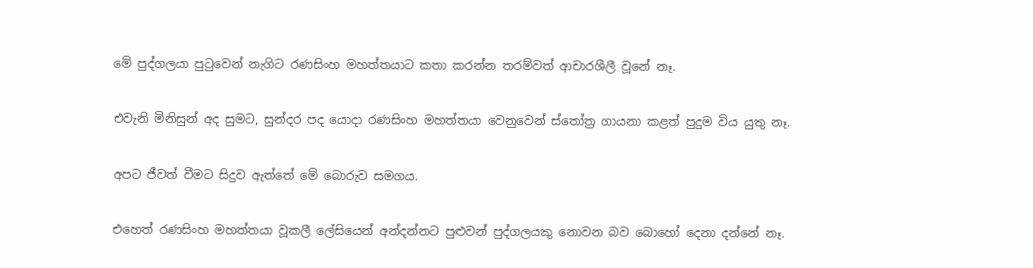මේ පුද්ගලයා පුටුවෙන් නැගිට රණසිංහ මහත්තයාට කතා කරන්න තරම්වත් ආචාරශීලී වූනේ නෑ.

එවැනි මිනිසුන් අද සුමට, සුන්දර පද යොදා රණසිංහ මහත්තයා වෙනුවෙන් ස්තෝ‌ත්‍ර ගායනා කළත් පුදුම විය යුතු නෑ.

අපට ජීවත් වීමට සිදුව ඇත්තේ මේ බොරුව සමගය.

එහෙත් රණසිංහ මහත්තයා වූකලී ලේසියෙන් අන්දන්නට පුළුවන් පුද්ගලයකු නොවන බව බොහෝ දෙනා දන්නේ නෑ.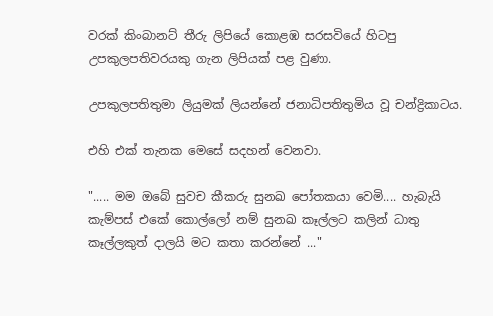වරක් කිංබානට් තීරු ලිපියේ කොළඹ සරසවියේ හිටපු උපකුලපතිවරයකු ගැන ලිපියක් පළ වුණා.

උපකුලපතිතුමා ලියුමක් ලියන්නේ ජනාධිපතිතුමිය වූ චන්ද්‍රිකාටය.

එහි එක් තැනක මෙසේ සදහන් වෙනවා.

"..... මම ඔබේ සුවච කීකරු සුනඛ පෝතකයා වෙමි.... හැබැයි කැම්පස් එකේ කොල්ලෝ නම් සුනඛ කෑල්ලට කලින් ධාතු කෑල්ලකුත් දාලයි මට කතා කරන්නේ ..."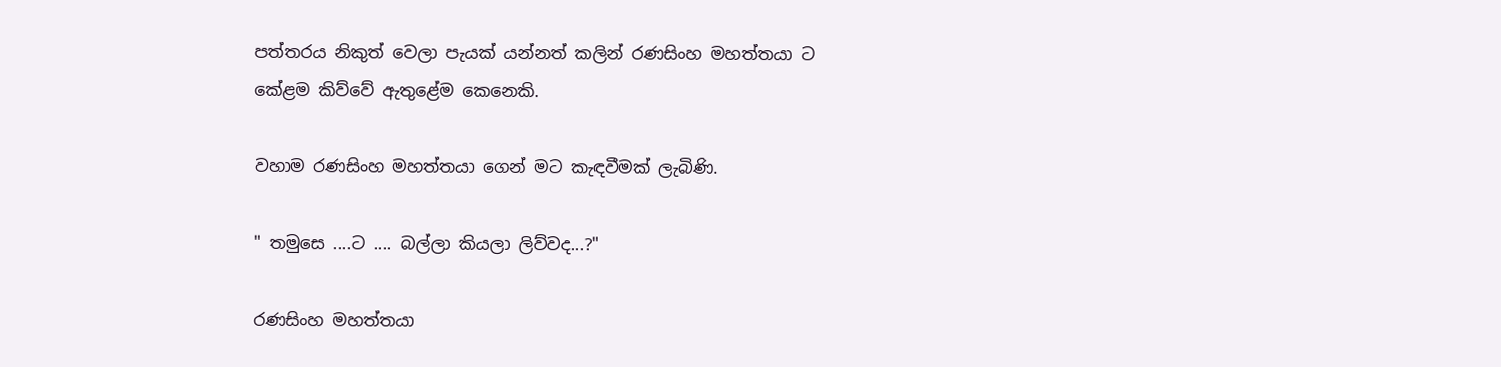පත්තරය නිකුත් වෙලා පැයක් යන්නත් කලින් රණසිංහ මහත්තයා ට කේළම කිව්වේ ඇතුළේම කෙනෙකි.

වහාම රණසිංහ මහත්තයා ගෙන් මට කැඳවීමක් ලැබිණි.

" තමුසෙ ....ට .... බල්ලා කියලා ලිව්වද...?"

රණසිංහ මහත්තයා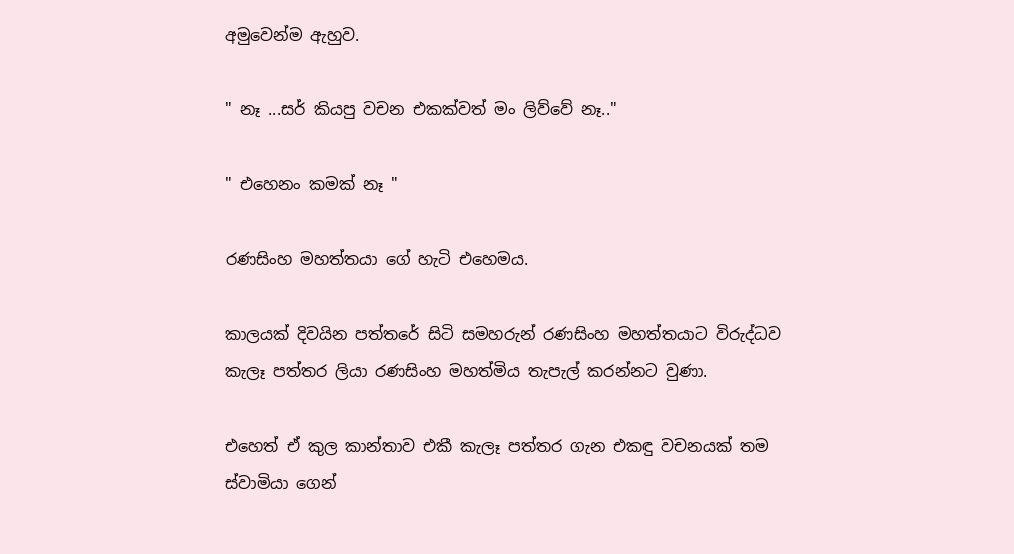අමුවෙන්ම ඇහුව.

" නෑ ...සර් කියපු වචන එකක්වත් මං ලිව්වේ නෑ.."

" එහෙනං කමක් නෑ "

රණසිංහ මහත්තයා ගේ හැටි එහෙමය.

කාලයක් දිවයින පත්තරේ සිටි සමහරුන් රණසිංහ මහත්තයාට විරුද්ධව කැලෑ පත්තර ලියා රණසිංහ මහත්මිය තැපැල් කරන්නට වුණා.

එහෙත් ඒ කුල කාන්තාව එකී කැලෑ පත්තර ගැන එකඳු වචනයක් තම ස්වාමියා ගෙන්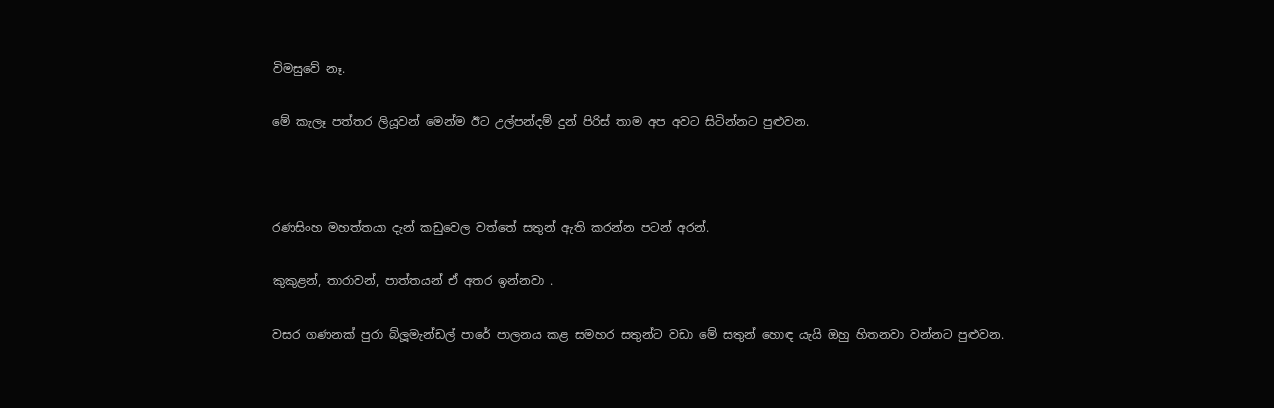විමසුවේ නෑ.

මේ කැලෑ පත්තර ලියූවන් මෙන්ම ඊට උල්පන්දම් දුන් පිරිස් තාම අප අවට සිටින්නට පුළුවන.



රණසිංහ මහත්තයා දැන් කඩුවෙල වත්තේ සතුන් ඇති කරන්න පටන් අරන්.

කුකුළන්, තාරාවන්, පාත්තයන් ඒ අතර ඉන්නවා .

වසර ගණනක් පුරා බ්ලූමැන්ඩල් පාරේ පාලනය කළ සමහර සතුන්ට වඩා මේ සතුන් හොඳ යැයි ඔහු හිතනවා වන්නට පුළුවන.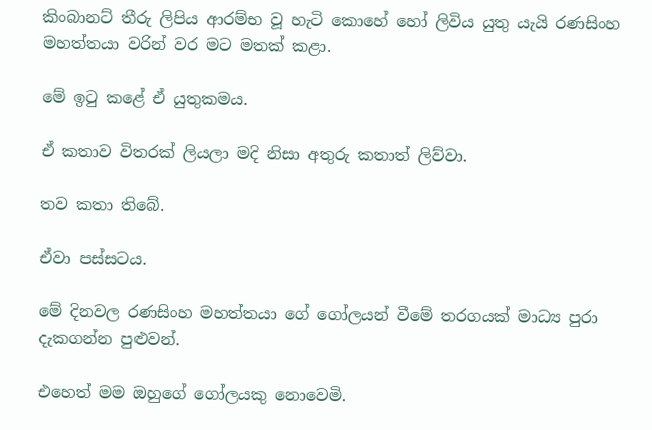කිංබානට් තීරු ලිපිය ආරම්භ වූ හැටි කොහේ හෝ ලිවිය යුතු යැයි රණසිංහ මහත්තයා වරින් වර මට මතක් කළා.

මේ ඉටු කළේ ඒ යුතුකමය.

ඒ කතාව විතරක් ලියලා මදි නිසා අතුරු කතාත් ලිව්වා.

තව කතා තිබේ.

ඒවා පස්සටය.

මේ දිනවල රණසිංහ මහත්තයා ගේ ගෝලයන් වීමේ තරගයක් මාධ්‍ය පුරා දැකගන්න පුළුවන්.

එහෙත් මම ඔහුගේ ගෝලයකු නොවෙමි.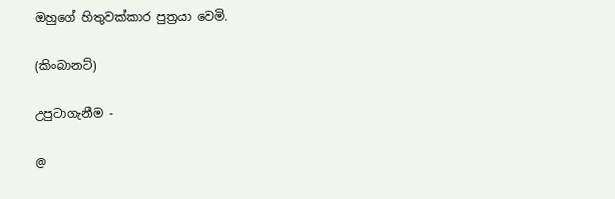ඔහුගේ හිතුවක්කාර පුත්‍රයා වෙමි.

(කිංබානට්)

උපුටාගැනීම -

@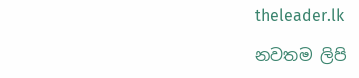theleader.lk

නවතම ලිපි